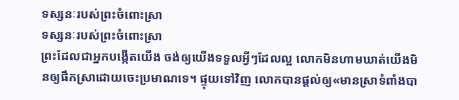ទស្សនៈរបស់ព្រះចំពោះស្រា
ទស្សនៈរបស់ព្រះចំពោះស្រា
ព្រះដែលជាអ្នកបង្កើតយើង ចង់ឲ្យយើងទទួលអ្វីៗដែលល្អ លោកមិនហាមឃាត់យើងមិនឲ្យផឹកស្រាដោយចេះប្រមាណទេ។ ផ្ទុយទៅវិញ លោកបានផ្ដល់ឲ្យ«មានស្រាទំពាំងបា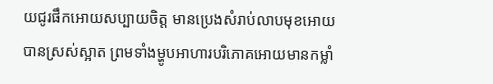យជូរផឹកអោយសប្បាយចិត្ត មានប្រេងសំរាប់លាបមុខអោយបានស្រស់ស្អាត ព្រមទាំងម្ហូបអាហារបរិភោគអោយមានកម្លាំ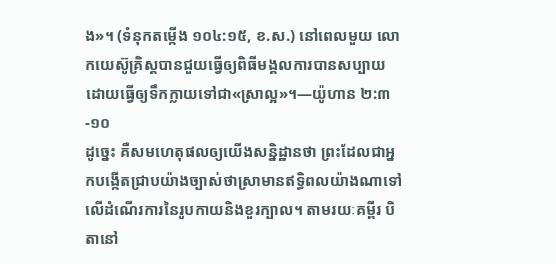ង»។ (ទំនុកតម្កើង ១០៤:១៥, ខ.ស.) នៅពេលមួយ លោកយេស៊ូគ្រិស្តបានជួយធ្វើឲ្យពិធីមង្គលការបានសប្បាយដោយធ្វើឲ្យទឹកក្លាយទៅជា«ស្រាល្អ»។—យ៉ូហាន ២:៣-១០
ដូច្នេះ គឺសមហេតុផលឲ្យយើងសន្និដ្ឋានថា ព្រះដែលជាអ្នកបង្កើតជ្រាបយ៉ាងច្បាស់ថាស្រាមានឥទ្ធិពលយ៉ាងណាទៅលើដំណើរការនៃរូបកាយនិងខួរក្បាល។ តាមរយៈគម្ពីរ បិតានៅ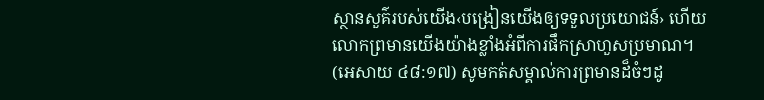ស្ថានសួគ៌របស់យើង‹បង្រៀនយើងឲ្យទទួលប្រយោជន៍› ហើយលោកព្រមានយើងយ៉ាងខ្លាំងអំពីការផឹកស្រាហួសប្រមាណ។ (អេសាយ ៤៨:១៧) សូមកត់សម្គាល់ការព្រមានដ៏ចំៗដូ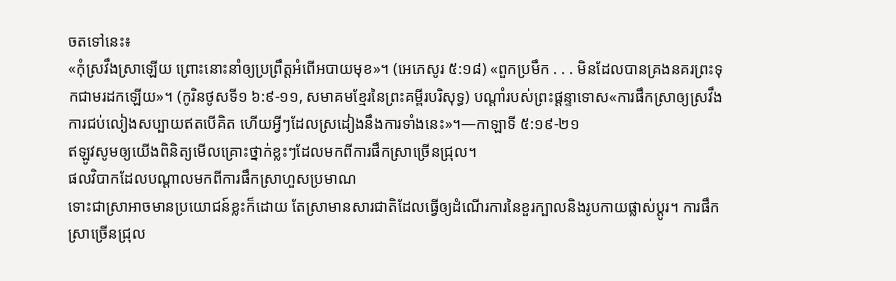ចតទៅនេះ៖
«កុំស្រវឹងស្រាឡើយ ព្រោះនោះនាំឲ្យប្រព្រឹត្តអំពើអបាយមុខ»។ (អេភេសូរ ៥:១៨) «ពួកប្រមឹក . . . មិនដែលបានគ្រងនគរព្រះទុកជាមរដកឡើយ»។ (កូរិនថូសទី១ ៦:៩-១១, សមាគមខ្មែរនៃព្រះគម្ពីរបរិសុទ្ធ) បណ្ដាំរបស់ព្រះផ្ដន្ទាទោស«ការផឹកស្រាឲ្យស្រវឹង ការជប់លៀងសប្បាយឥតបើគិត ហើយអ្វីៗដែលស្រដៀងនឹងការទាំងនេះ»។—កាឡាទី ៥:១៩-២១
ឥឡូវសូមឲ្យយើងពិនិត្យមើលគ្រោះថ្នាក់ខ្លះៗដែលមកពីការផឹកស្រាច្រើនជ្រុល។
ផលវិបាកដែលបណ្ដាលមកពីការផឹកស្រាហួសប្រមាណ
ទោះជាស្រាអាចមានប្រយោជន៍ខ្លះក៏ដោយ តែស្រាមានសារជាតិដែលធ្វើឲ្យដំណើរការនៃខួរក្បាលនិងរូបកាយផ្លាស់ប្ដូរ។ ការផឹកស្រាច្រើនជ្រុល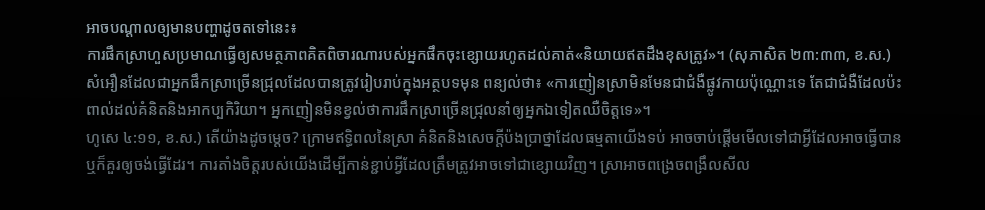អាចបណ្ដាលឲ្យមានបញ្ហាដូចតទៅនេះ៖
ការផឹកស្រាហួសប្រមាណធ្វើឲ្យសមត្ថភាពគិតពិចារណារបស់អ្នកផឹកចុះខ្សោយរហូតដល់គាត់«និយាយឥតដឹងខុសត្រូវ»។ (សុភាសិត ២៣:៣៣, ខ.ស.) សំអឿនដែលជាអ្នកផឹកស្រាច្រើនជ្រុលដែលបានត្រូវរៀបរាប់ក្នុងអត្ថបទមុន ពន្យល់ថា៖ «ការញៀនស្រាមិនមែនជាជំងឺផ្លូវកាយប៉ុណ្ណោះទេ តែជាជំងឺដែលប៉ះពាល់ដល់គំនិតនិងអាកប្បកិរិយា។ អ្នកញៀនមិនខ្វល់ថាការផឹកស្រាច្រើនជ្រុលនាំឲ្យអ្នកឯទៀតឈឺចិត្តទេ»។
ហូសេ ៤:១១, ខ.ស.) តើយ៉ាងដូចម្ដេច? ក្រោមឥទ្ធិពលនៃស្រា គំនិតនិងសេចក្ដីប៉ងប្រាថ្នាដែលធម្មតាយើងទប់ អាចចាប់ផ្ដើមមើលទៅជាអ្វីដែលអាចធ្វើបាន ឬក៏គួរឲ្យចង់ធ្វើដែរ។ ការតាំងចិត្តរបស់យើងដើម្បីកាន់ខ្ជាប់អ្វីដែលត្រឹមត្រូវអាចទៅជាខ្សោយវិញ។ ស្រាអាចពង្រេចពង្រឹលសីល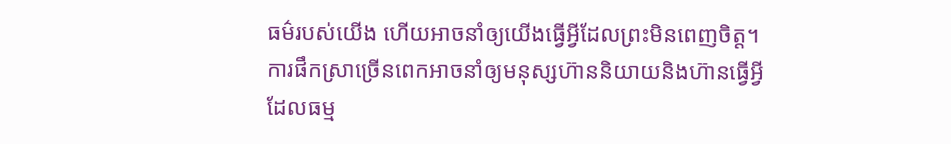ធម៌របស់យើង ហើយអាចនាំឲ្យយើងធ្វើអ្វីដែលព្រះមិនពេញចិត្ត។
ការផឹកស្រាច្រើនពេកអាចនាំឲ្យមនុស្សហ៊ាននិយាយនិងហ៊ានធ្វើអ្វីដែលធម្ម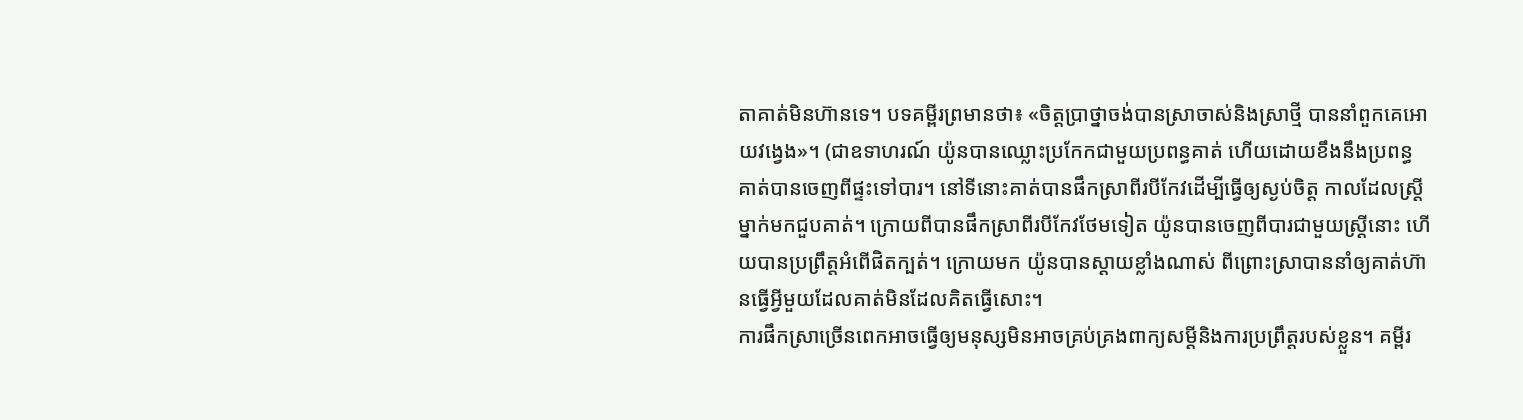តាគាត់មិនហ៊ានទេ។ បទគម្ពីរព្រមានថា៖ «ចិត្តប្រាថ្នាចង់បានស្រាចាស់និងស្រាថ្មី បាននាំពួកគេអោយវង្វេង»។ (ជាឧទាហរណ៍ យ៉ូនបានឈ្លោះប្រកែកជាមួយប្រពន្ធគាត់ ហើយដោយខឹងនឹងប្រពន្ធ គាត់បានចេញពីផ្ទះទៅបារ។ នៅទីនោះគាត់បានផឹកស្រាពីរបីកែវដើម្បីធ្វើឲ្យស្ងប់ចិត្ត កាលដែលស្ត្រីម្នាក់មកជួបគាត់។ ក្រោយពីបានផឹកស្រាពីរបីកែវថែមទៀត យ៉ូនបានចេញពីបារជាមួយស្ត្រីនោះ ហើយបានប្រព្រឹត្តអំពើផិតក្បត់។ ក្រោយមក យ៉ូនបានស្ដាយខ្លាំងណាស់ ពីព្រោះស្រាបាននាំឲ្យគាត់ហ៊ានធ្វើអ្វីមួយដែលគាត់មិនដែលគិតធ្វើសោះ។
ការផឹកស្រាច្រើនពេកអាចធ្វើឲ្យមនុស្សមិនអាចគ្រប់គ្រងពាក្យសម្ដីនិងការប្រព្រឹត្តរបស់ខ្លួន។ គម្ពីរ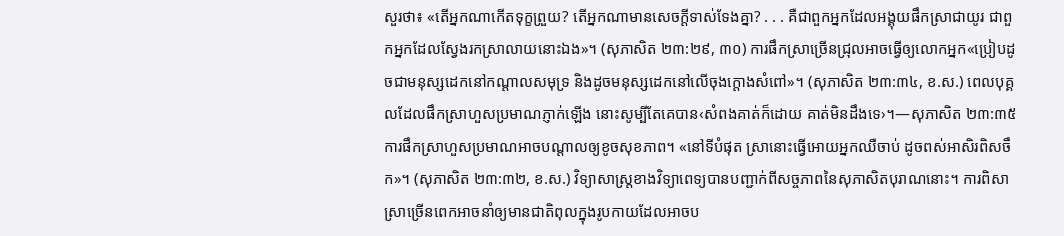សួរថា៖ «តើអ្នកណាកើតទុក្ខព្រួយ? តើអ្នកណាមានសេចក្ដីទាស់ទែងគ្នា? . . . គឺជាពួកអ្នកដែលអង្គុយផឹកស្រាជាយូរ ជាពួកអ្នកដែលស្វែងរកស្រាលាយនោះឯង»។ (សុភាសិត ២៣:២៩, ៣០) ការផឹកស្រាច្រើនជ្រុលអាចធ្វើឲ្យលោកអ្នក«ប្រៀបដូចជាមនុស្សដេកនៅកណ្ដាលសមុទ្រ និងដូចមនុស្សដេកនៅលើចុងក្ដោងសំពៅ»។ (សុភាសិត ២៣:៣៤, ខ.ស.) ពេលបុគ្គលដែលផឹកស្រាហួសប្រមាណភ្ញាក់ឡើង នោះសូម្បីតែគេបាន‹សំពងគាត់ក៏ដោយ គាត់មិនដឹងទេ›។—សុភាសិត ២៣:៣៥
ការផឹកស្រាហួសប្រមាណអាចបណ្ដាលឲ្យខូចសុខភាព។ «នៅទីបំផុត ស្រានោះធ្វើអោយអ្នកឈឺចាប់ ដូចពស់អាសិរពិសចឹក»។ (សុភាសិត ២៣:៣២, ខ.ស.) វិទ្យាសាស្ត្រខាងវិទ្យាពេទ្យបានបញ្ជាក់ពីសច្ចភាពនៃសុភាសិតបុរាណនោះ។ ការពិសាស្រាច្រើនពេកអាចនាំឲ្យមានជាតិពុលក្នុងរូបកាយដែលអាចប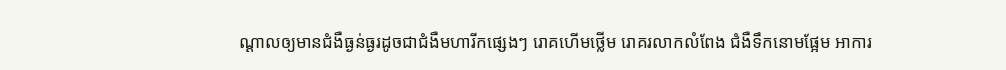ណ្ដាលឲ្យមានជំងឺធ្ងន់ធ្ងរដូចជាជំងឺមហារីកផ្សេងៗ រោគហើមថ្លើម រោគរលាកលំពែង ជំងឺទឹកនោមផ្អែម អាការ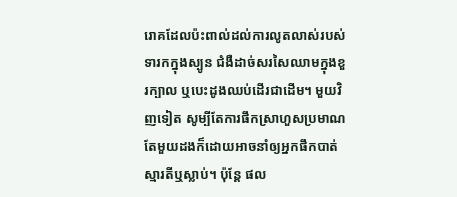រោគដែលប៉ះពាល់ដល់ការលូតលាស់របស់ទារកក្នុងស្បូន ជំងឺដាច់សរសៃឈាមក្នុងខួរក្បាល ឬបេះដូងឈប់ដើរជាដើម។ មួយវិញទៀត សូម្បីតែការផឹកស្រាហួសប្រមាណតែមួយដងក៏ដោយអាចនាំឲ្យអ្នកផឹកបាត់ស្មារតីឬស្លាប់។ ប៉ុន្តែ ផល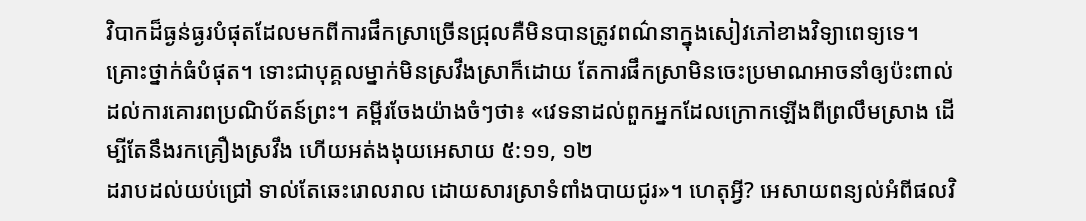វិបាកដ៏ធ្ងន់ធ្ងរបំផុតដែលមកពីការផឹកស្រាច្រើនជ្រុលគឺមិនបានត្រូវពណ៌នាក្នុងសៀវភៅខាងវិទ្យាពេទ្យទេ។
គ្រោះថ្នាក់ធំបំផុត។ ទោះជាបុគ្គលម្នាក់មិនស្រវឹងស្រាក៏ដោយ តែការផឹកស្រាមិនចេះប្រមាណអាចនាំឲ្យប៉ះពាល់ដល់ការគោរពប្រណិប័តន៍ព្រះ។ គម្ពីរចែងយ៉ាងចំៗថា៖ «វេទនាដល់ពួកអ្នកដែលក្រោកឡើងពីព្រលឹមស្រាង ដើម្បីតែនឹងរកគ្រឿងស្រវឹង ហើយអត់ងងុយអេសាយ ៥:១១, ១២
ដរាបដល់យប់ជ្រៅ ទាល់តែឆេះរោលរាល ដោយសារស្រាទំពាំងបាយជូរ»។ ហេតុអ្វី? អេសាយពន្យល់អំពីផលវិ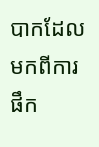បាកដែលមកពីការផឹក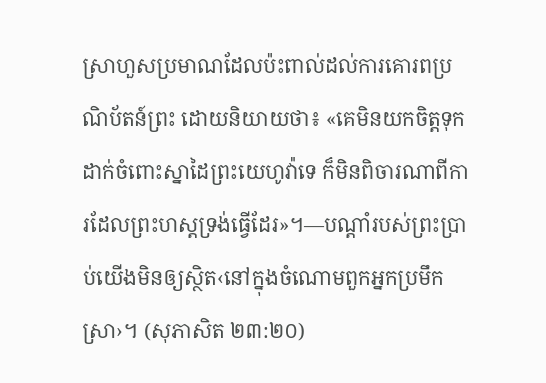ស្រាហួសប្រមាណដែលប៉ះពាល់ដល់ការគោរពប្រណិប័តន៍ព្រះ ដោយនិយាយថា៖ «គេមិនយកចិត្តទុកដាក់ចំពោះស្នាដៃព្រះយេហូវ៉ាទេ ក៏មិនពិចារណាពីការដែលព្រះហស្តទ្រង់ធ្វើដែរ»។—បណ្ដាំរបស់ព្រះប្រាប់យើងមិនឲ្យស្ថិត‹នៅក្នុងចំណោមពួកអ្នកប្រមឹកស្រា›។ (សុភាសិត ២៣:២០)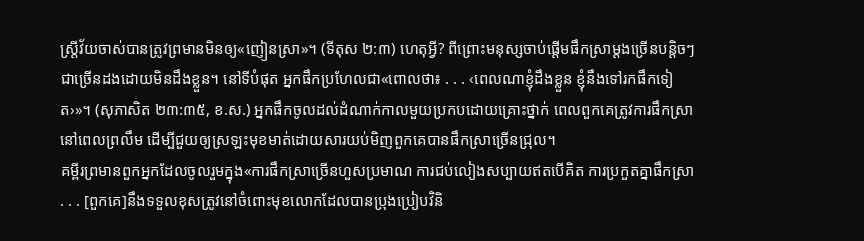ស្ត្រីវ័យចាស់បានត្រូវព្រមានមិនឲ្យ«ញៀនស្រា»។ (ទីតុស ២:៣) ហេតុអ្វី? ពីព្រោះមនុស្សចាប់ផ្ដើមផឹកស្រាម្ដងច្រើនបន្ដិចៗជាច្រើនដងដោយមិនដឹងខ្លួន។ នៅទីបំផុត អ្នកផឹកប្រហែលជា«ពោលថា៖ . . . ‹ពេលណាខ្ញុំដឹងខ្លួន ខ្ញុំនឹងទៅរកផឹកទៀត›»។ (សុភាសិត ២៣:៣៥, ខ.ស.) អ្នកផឹកចូលដល់ដំណាក់កាលមួយប្រកបដោយគ្រោះថ្នាក់ ពេលពួកគេត្រូវការផឹកស្រានៅពេលព្រលឹម ដើម្បីជួយឲ្យស្រឡះមុខមាត់ដោយសារយប់មិញពួកគេបានផឹកស្រាច្រើនជ្រុល។
គម្ពីរព្រមានពួកអ្នកដែលចូលរួមក្នុង«ការផឹកស្រាច្រើនហួសប្រមាណ ការជប់លៀងសប្បាយឥតបើគិត ការប្រកួតគ្នាផឹកស្រា . . . [ពួកគេ]នឹងទទួលខុសត្រូវនៅចំពោះមុខលោកដែលបានប្រុងប្រៀបវិនិ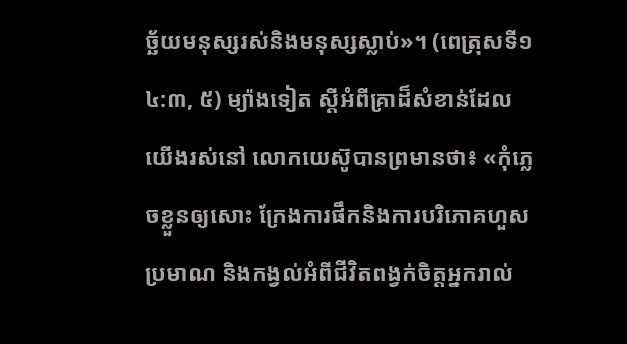ច្ឆ័យមនុស្សរស់និងមនុស្សស្លាប់»។ (ពេត្រុសទី១ ៤:៣, ៥) ម្យ៉ាងទៀត ស្តីអំពីគ្រាដ៏សំខាន់ដែលយើងរស់នៅ លោកយេស៊ូបានព្រមានថា៖ «កុំភ្លេចខ្លួនឲ្យសោះ ក្រែងការផឹកនិងការបរិភោគហួសប្រមាណ និងកង្វល់អំពីជីវិតពង្វក់ចិត្តអ្នករាល់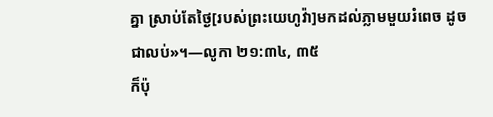គ្នា ស្រាប់តែថ្ងៃ[របស់ព្រះយេហូវ៉ា]មកដល់ភ្លាមមួយរំពេច ដូចជាលប់»។—លូកា ២១:៣៤, ៣៥
ក៏ប៉ុ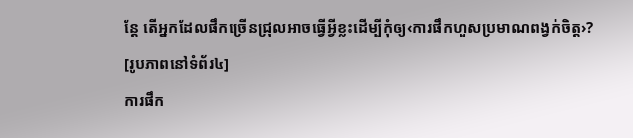ន្តែ តើអ្នកដែលផឹកច្រើនជ្រុលអាចធ្វើអ្វីខ្លះដើម្បីកុំឲ្យ‹ការផឹកហួសប្រមាណពង្វក់ចិត្ត›?
[រូបភាពនៅទំព័រ៤]
ការផឹក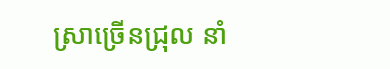ស្រាច្រើនជ្រុល នាំ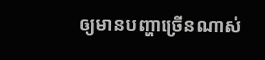ឲ្យមានបញ្ហាច្រើនណាស់